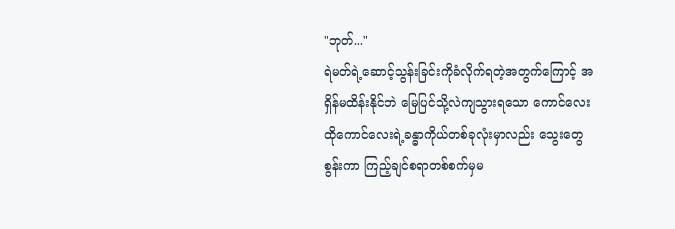"ဘုတ်..."
ရဲမတ်ရဲ့ဆောင့်သွန်းခြင်းကိုခံလိုက်ရတဲ့အတွက်ကြောင့် အရှိန်မထိန်းနိုင်ဘဲ မြေပြင်သို့လဲကျသွားရသော ကောင်လေး
ထိုကောင်လေးရဲ့ခန္ဓာကိုယ်တစ်ခုလုံးမှာလည်း သွေးတွေစွန်းကာ ကြည့်ချင်စရာတစ်စက်မှမ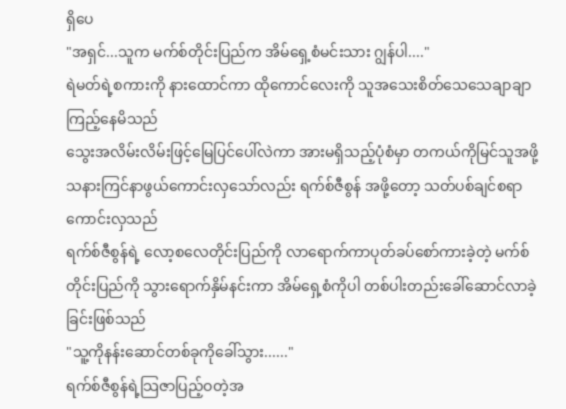ရှိပေ
"အရှင်...သူက မက်စ်တိုင်းပြည်က အိမ်ရှေ့စံမင်းသား ဂျွန်ပါ...."
ရဲမတ်ရဲ့စကားကို နားထောင်ကာ ထိုကောင်လေးကို သူအသေးစိတ်သေသေချာချာကြည့်နေမိသည်
သွေးအလိမ်းလိမ်းဖြင့်မြေပြင်ပေါ်လဲကာ အားမရှိသည့်ပုံစံမှာ တကယ်ကိုမြင်သူအဖို့ သနားကြင်နာဖွယ်ကောင်းလှသော်လည်း ရက်စ်ဇီစွန် အဖို့တော့ သတ်ပစ်ချင်စရာကောင်းလှသည်
ရက်စ်ဇီစွန်ရဲ့ လော့စလေတိုင်းပြည်ကို လာရောက်ကာပုတ်ခပ်စော်ကားခဲ့တဲ့ မက်စ်တိုင်းပြည်ကို သွားရောက်နှိမ်နင်းကာ အိမ်ရှေ့စံကိုပါ တစ်ပါးတည်းခေါ်ဆောင်လာခဲ့ခြင်းဖြစ်သည်
"သူ့ကိုနန်းဆောင်တစ်ခုကိုခေါ်သွား......"
ရက်စ်ဇီစွန်ရဲ့သြဇာပြည့်ဝတဲ့အ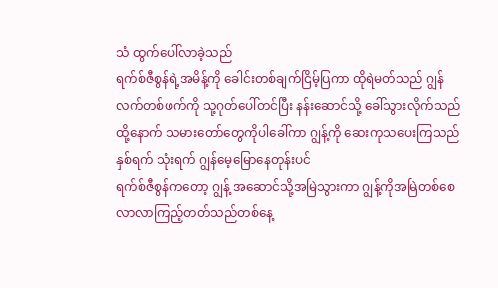သံ ထွက်ပေါ်လာခဲ့သည်
ရက်စ်ဇီစွန်ရဲ့အမိန့်ကို ခေါင်းတစ်ချက်ငြိမ့်ပြကာ ထိုရဲမတ်သည် ဂျွန်လက်တစ်ဖက်ကို သု့ဂုတ်ပေါ်တင်ပြီး နန်းဆောင်သို့ ခေါ်သွားလိုက်သည်
ထို့နောက် သမားတော်တွေကိုပါခေါ်ကာ ဂျွန့်ကို ဆေးကုသပေးကြသည်နှစ်ရက် သုံးရက် ဂျွန်မေ့မြောနေတုန်းပင်
ရက်စ်ဇီစွန်ကတော့ ဂျွန့် အဆောင်သို့အမြဲသွားကာ ဂျွန့်ကိုအမြဲတစ်စေ လာလာကြည့်တတ်သည်တစ်နေ့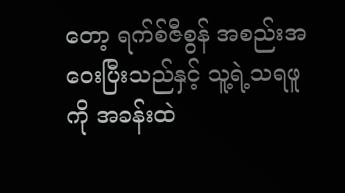တော့ ရက်စ်ဇီစွန် အစည်းအဝေးပြီးသည်နှင့် သူ့ရဲ့သရဖူကို အခန်းထဲ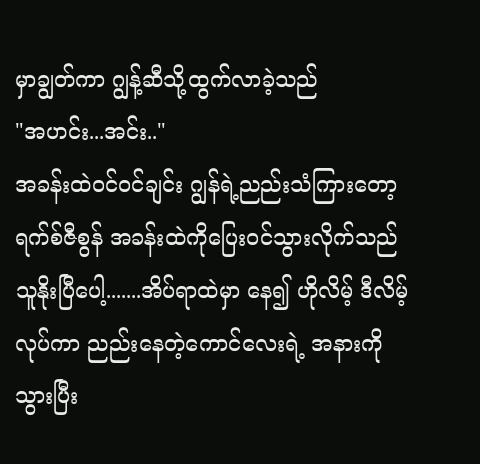မှာချွတ်ကာ ဂျွန့်ဆီသို့ထွက်လာခဲ့သည်
"အဟင်း...အင်း.."
အခန်းထဲဝင်ဝင်ချင်း ဂျွန်ရဲ့ညည်းသံကြားတော့ ရက်စ်ဇီစွန် အခန်းထဲကိုပြေးဝင်သွားလိုက်သည်
သူနိုးပြီပေါ့.......အိပ်ရာထဲမှာ နေ၍ ဟိုလိမ့် ဒီလိမ့်လုပ်ကာ ညည်းနေတဲ့ကောင်လေးရဲ့ အနားကိုသွားပြီး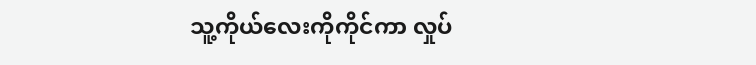သူ့ကိုယ်လေးကိုကိုင်ကာ လှုပ်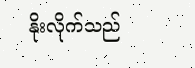နိုးလိုက်သည်